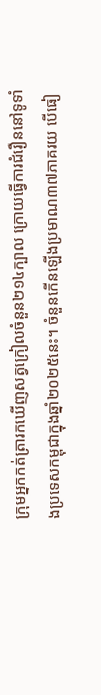ក្រុមអ្នកកត់ត្រារកឃើញសត្វក្រៀលចំនួន២១៤ក្បាល ក្រោយធ្វើការជំរឿននៅទូទាំងប្រទេសកម្ពុជាក្នុងឆ្នាំ២០២៥នេះ។ ចំនួនកើនឡើងប្រមាណ៣៧ភាគរយ បើធៀ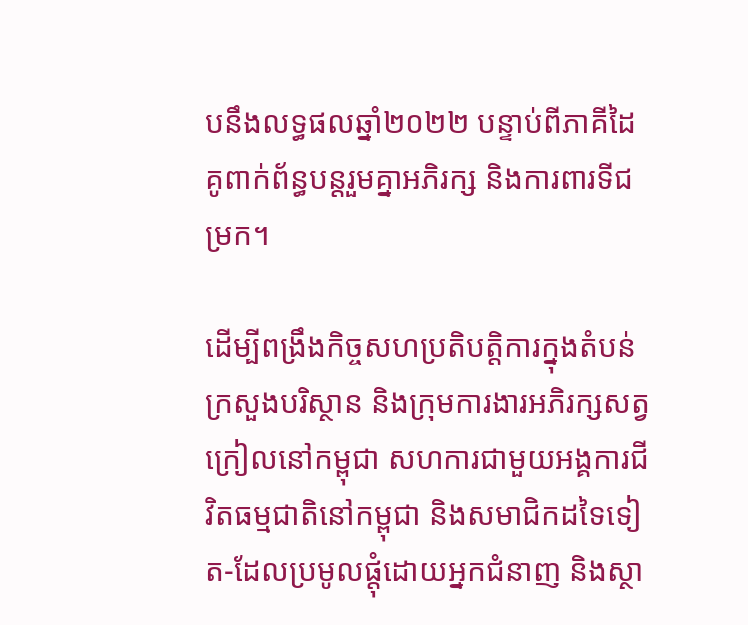បនឹងលទ្ធផលឆ្នាំ២០២២ បន្ទាប់ពីភាគីដៃគូពាក់ព័ន្ធបន្តរួមគ្នាអភិរក្ស និងការពារទីជម្រក។

ដើម្បីពង្រឹងកិច្ចសហប្រតិបត្តិការក្នុងតំបន់ ក្រសួងបរិស្ថាន និងក្រុមការងារអភិរក្សសត្វក្រៀលនៅកម្ពុជា សហការជាមួយអង្គការជីវិតធម្មជាតិនៅកម្ពុជា និងសមាជិកដទៃទៀត-ដែលប្រមូលផ្តុំដោយអ្នកជំនាញ និងស្ថា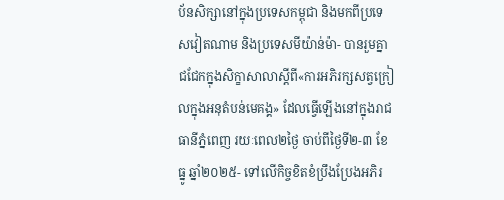ប័នសិក្សានៅក្នុងប្រទេសកម្ពុជា និងមកពីប្រទេសវៀតណាម និងប្រទេសមីយ៉ាន់ម៉ា- បានរួមគ្នាជជែកក្នុងសិក្ខាសាលាស្តីពី«ការអភិរក្សសត្វក្រៀលក្នុងអនុតំបន់មេគង្គ» ដែលធ្វើឡើងនៅក្នុងរាជធានីភ្នំពេញ រយៈពេល២ថ្ងៃ ចាប់ពីថ្ងៃទី២-៣ ខែធ្នូ ឆ្នាំ២០២៥- ទៅលើកិច្ចខិតខំប្រឹងប្រែងអភិរ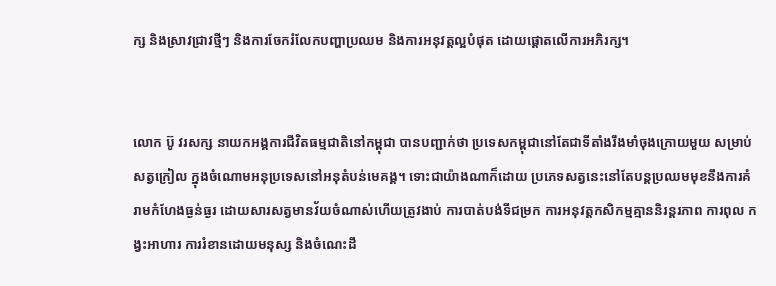ក្ស និងស្រាវជ្រាវថ្មីៗ និងការចែករំលែកបញ្ហាប្រឈម និងការអនុវត្តល្អបំផុត ដោយផ្តោតលើការអភិរក្ស។


លោក ប៊ូ វរសក្ស នាយកអង្គការជីវិតធម្មជាតិនៅកម្ពុជា បានបញ្ជាក់ថា ប្រទេសកម្ពុជានៅតែជាទីតាំងរឹងមាំចុងក្រោយមួយ សម្រាប់សត្វក្រៀល ក្នុងចំណោមអនុប្រទេសនៅអនុតំបន់មេគង្គ។ ទោះជាយ៉ាងណាក៏ដោយ ប្រភេទសត្វនេះនៅតែបន្តប្រឈមមុខនឹងការគំរាមកំហែងធ្ងន់ធ្ងរ ដោយសារសត្វមានវ័យចំណាស់ហើយត្រូវងាប់ ការបាត់បង់ទីជម្រក ការអនុវត្តកសិកម្មគ្មាននិរន្តរភាព ការពុល កង្វះអាហារ ការរំខានដោយមនុស្ស និងចំណេះដឹ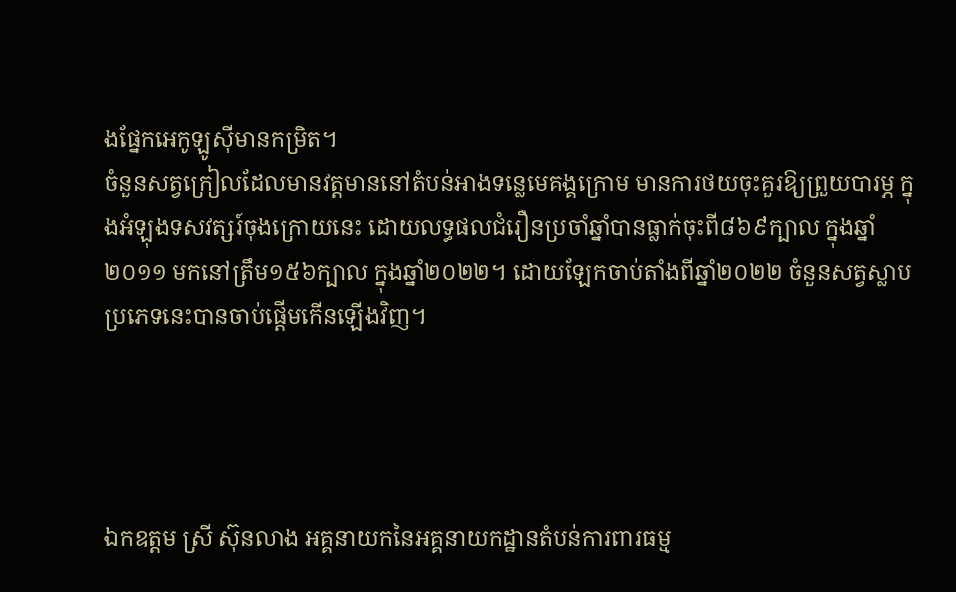ងផ្នែកអេកូឡូស៊ីមានកម្រិត។
ចំនួនសត្វក្រៀលដែលមានវត្តមាននៅតំបន់អាងទន្លេមេគង្គក្រោម មានការថយចុះគួរឱ្យព្រួយបារម្ភ ក្នុងអំឡុងទសវត្សរ៍ចុងក្រោយនេះ ដោយលទ្ធផលជំរឿនប្រចាំឆ្នាំបានធ្លាក់ចុះពី៨៦៩ក្បាល ក្នុងឆ្នាំ២០១១ មកនៅត្រឹម១៥៦ក្បាល ក្នុងឆ្នាំ២០២២។ ដោយឡែកចាប់តាំងពីឆ្នាំ២០២២ ចំនួនសត្វស្លាបប្រភេទនេះបានចាប់ផ្តើមកើនឡើងវិញ។




ឯកឧត្តម ស្រី ស៊ុនលាង អគ្គនាយកនៃអគ្គនាយកដ្ឋានតំបន់ការពារធម្ម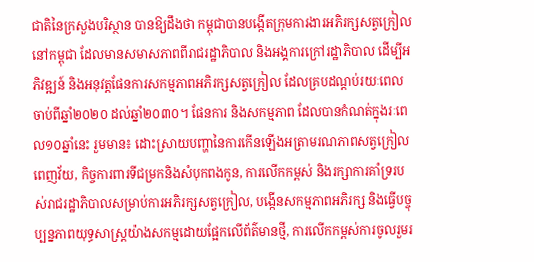ជាតិនៃក្រសួងបរិស្ថាន បានឱ្យដឹងថា កម្ពុជាបានបង្កើតក្រុមការងារអភិរក្សសត្វក្រៀលនៅកម្ពុជា ដែលមានសមាសភាពពីរាជរដ្ឋាភិបាល និងអង្គការក្រៅរដ្ឋាភិបាល ដើម្បីអភិវឌ្ឍន៍ និងអនុវត្តផែនការសកម្មភាពអភិរក្សសត្វក្រៀល ដែលគ្របដណ្ដប់រយៈពេលចាប់ពីឆ្នាំ២០២០ ដល់ឆ្នាំ២០៣០។ ផែនការ និងសកម្មភាព ដែលបានកំណត់ក្នុងរៈពេល១០ឆ្នាំនេះ រួមមាន៖ ដោះស្រាយបញ្ហានៃការកើនឡើងអត្រាមរណភាពសត្វក្រៀលពេញវ័យ, កិច្ចការពារទីជម្រកនិងសំបុកពងកូន, ការលើកកម្ពស់ និងរក្សាការគាំទ្ររបស់រាជរដ្ឋាភិបាលសម្រាប់ការអភិរក្សសត្វក្រៀល, បង្កើនសកម្មភាពអភិរក្ស និងធ្វើបច្ចុប្បន្នភាពយុទ្ធសាស្ត្រយ៉ាងសកម្មដោយផ្អែកលើព័ត៌មានថ្មី, ការលើកកម្ពស់ការចូលរួមរ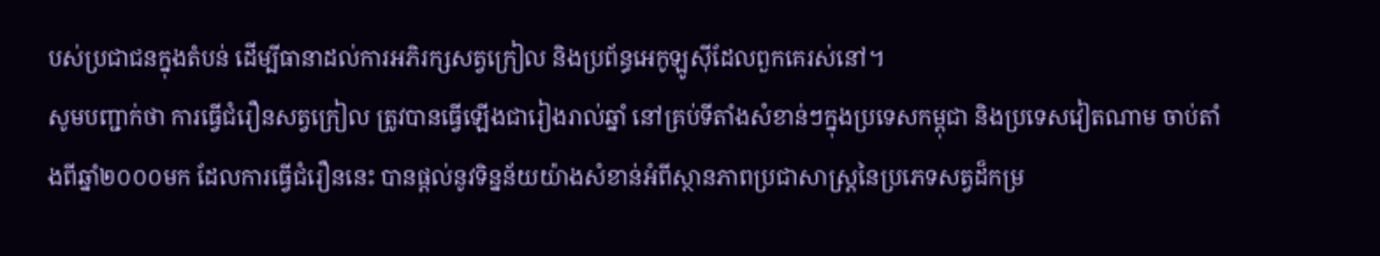បស់ប្រជាជនក្នុងតំបន់ ដើម្បីធានាដល់ការអភិរក្សសត្វក្រៀល និងប្រព័ន្ធអេកូឡូស៊ីដែលពួកគេរស់នៅ។
សូមបញ្ជាក់ថា ការធ្វើជំរឿនសត្វក្រៀល ត្រូវបានធ្វើឡើងជារៀងរាល់ឆ្នាំ នៅគ្រប់ទីតាំងសំខាន់ៗក្នុងប្រទេសកម្ពុជា និងប្រទេសវៀតណាម ចាប់តាំងពីឆ្នាំ២០០០មក ដែលការធ្វើជំរឿននេះ បានផ្តល់នូវទិន្នន័យយ៉ាងសំខាន់អំពីស្ថានភាពប្រជាសាស្ត្រនៃប្រភេទសត្វដ៏កម្រ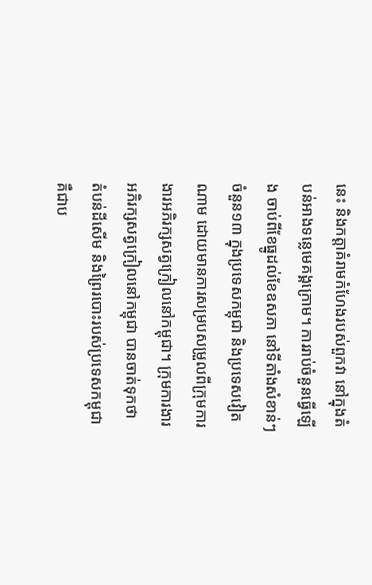នេះ និងកត្តាគំរាមកំហែងរបស់ពួកវា នៅក្នុងតំបន់អាងទន្លេមេគង្គក្រោម។ ការរាប់ចំនួនធ្វើឡើង ចាប់ពីខែធ្នូដល់ខែឧសភា នៅទីតាំងសំខាន់ៗចំនួន១៣ ក្នុងប្រទេសកម្ពុជា និងប្រទេសវៀតណាម ដោយមានការសម្របសម្រួលពីក្រុមការងារអភិរក្សសត្វក្រៀលនៅកម្ពុជា។ ក្រុមការងារអភិរក្សសត្វក្រៀលនៅកម្ពុជា បានចាត់ទុកថា តំបន់ដីសើម និងព្រៃរបោះរបស់ប្រទេសកម្ពុជា គឺជាប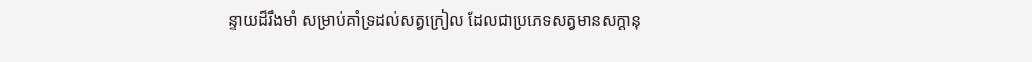ន្ទាយដ៏រឹងមាំ សម្រាប់គាំទ្រដល់សត្វក្រៀល ដែលជាប្រភេទសត្វមានសក្តានុ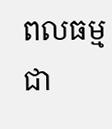ពលធម្មជា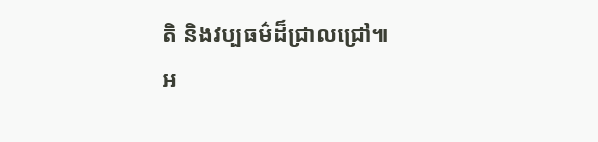តិ និងវប្បធម៌ដ៏ជ្រាលជ្រៅ៕
អ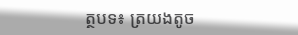ត្ថបទ៖ ត្រយងតូច